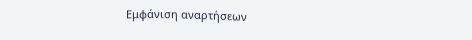Εμφάνιση αναρτήσεων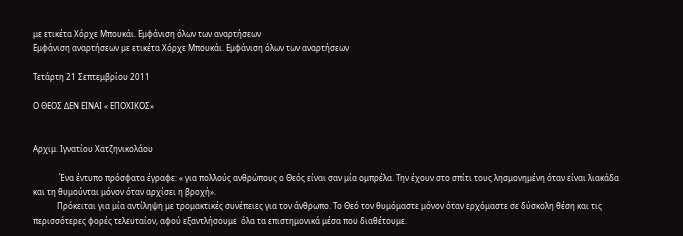με ετικέτα Χόρχε Μπουκάι. Εμφάνιση όλων των αναρτήσεων
Εμφάνιση αναρτήσεων με ετικέτα Χόρχε Μπουκάι. Εμφάνιση όλων των αναρτήσεων

Τετάρτη 21 Σεπτεμβρίου 2011

Ο ΘΕΟΣ ΔΕΝ ΕΙΝΑΙ « ΕΠΟΧΙΚΟΣ»


Αρχιμ. Ιγνατίου Χατζηνικολάου

             Ένα έντυπο πρόσφατα έγραφε: « για πολλούς ανθρώπους ο Θεός είναι σαν μία ομπρέλα. Την έχουν στο σπίτι τους λησμονημένη όταν είναι λιακάδα και τη θυμούνται μόνον όταν αρχίσει η βροχή».
            Πρόκειται για μία αντίληψη με τρομακτικές συνέπειες για τον άνθρωπο. Το Θεό τον θυμόμαστε μόνον όταν ερχόμαστε σε δύσκολη θέση και τις περισσότερες φορές τελευταίον, αφού εξαντλήσουμε  όλα τα επιστημονικά μέσα που διαθέτουμε.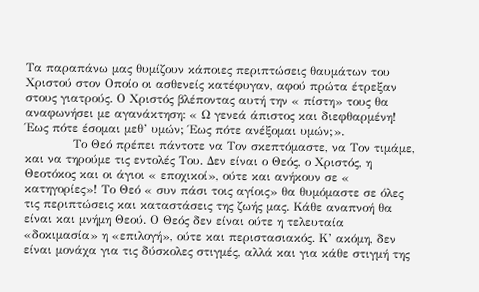Τα παραπάνω μας θυμίζουν κάποιες περιπτώσεις θαυμάτων του Χριστού στον Οποίο οι ασθενείς κατέφυγαν, αφού πρώτα έτρεξαν στους γιατρούς. Ο Χριστός βλέποντας αυτή την « πίστη» τους θα αναφωνήσει με αγανάκτηση: « Ω γενεά άπιστος και διεφθαρμένη! Έως πότε έσομαι μεθ’ υμών; Έως πότε ανέξομαι υμών;».
            Το Θεό πρέπει πάντοτε να Τον σκεπτόμαστε, να Τον τιμάμε, και να τηρούμε τις εντολές Του. Δεν είναι ο Θεός, ο Χριστός, η Θεοτόκος και οι άγιοι « εποχικοί», ούτε και ανήκουν σε « κατηγορίες»! Το Θεό « συν πάσι τοις αγίοις» θα θυμόμαστε σε όλες τις περιπτώσεις και καταστάσεις της ζωής μας. Κάθε αναπνοή θα είναι και μνήμη Θεού. Ο Θεός δεν είναι ούτε η τελευταία «δοκιμασία» η «επιλογή», ούτε και περιστασιακός. Κ’ ακόμη, δεν είναι μονάχα για τις δύσκολες στιγμές, αλλά και για κάθε στιγμή της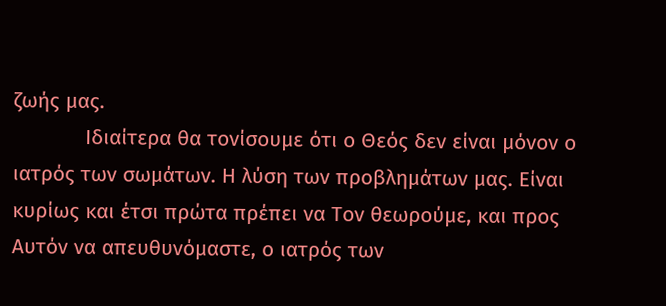ζωής μας.
            Ιδιαίτερα θα τονίσουμε ότι ο Θεός δεν είναι μόνον ο ιατρός των σωμάτων. Η λύση των προβλημάτων μας. Είναι κυρίως και έτσι πρώτα πρέπει να Τον θεωρούμε, και προς Αυτόν να απευθυνόμαστε, ο ιατρός των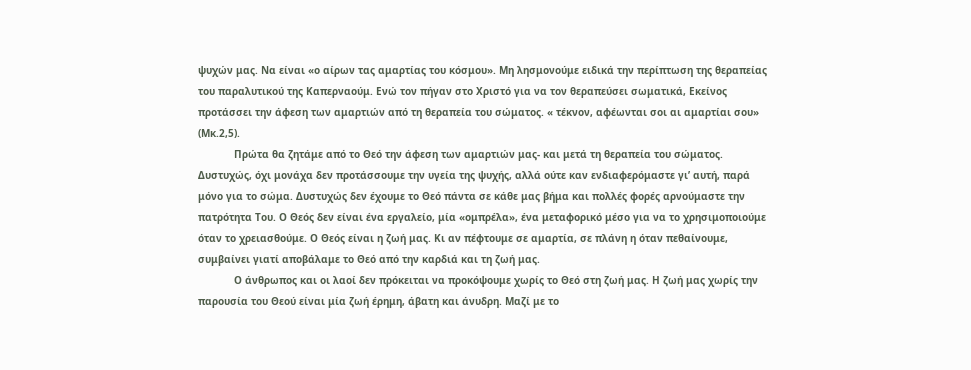ψυχών μας. Να είναι «ο αίρων τας αμαρτίας του κόσμου». Μη λησμονούμε ειδικά την περίπτωση της θεραπείας του παραλυτικού της Καπερναούμ. Ενώ τον πήγαν στο Χριστό για να τον θεραπεύσει σωματικά, Εκείνος προτάσσει την άφεση των αμαρτιών από τη θεραπεία του σώματος. « τέκνον, αφέωνται σοι αι αμαρτίαι σου» (Μκ.2,5).
            Πρώτα θα ζητάμε από το Θεό την άφεση των αμαρτιών μας- και μετά τη θεραπεία του σώματος. Δυστυχώς, όχι μονάχα δεν προτάσσουμε την υγεία της ψυχής, αλλά ούτε καν ενδιαφερόμαστε γι’ αυτή, παρά μόνο για το σώμα. Δυστυχώς δεν έχουμε το Θεό πάντα σε κάθε μας βήμα και πολλές φορές αρνούμαστε την πατρότητα Του. Ο Θεός δεν είναι ένα εργαλείο, μία «ομπρέλα», ένα μεταφορικό μέσο για να το χρησιμοποιούμε όταν το χρειασθούμε. Ο Θεός είναι η ζωή μας. Κι αν πέφτουμε σε αμαρτία, σε πλάνη η όταν πεθαίνουμε, συμβαίνει γιατί αποβάλαμε το Θεό από την καρδιά και τη ζωή μας.
            Ο άνθρωπος και οι λαοί δεν πρόκειται να προκόψουμε χωρίς το Θεό στη ζωή μας. Η ζωή μας χωρίς την παρουσία του Θεού είναι μία ζωή έρημη, άβατη και άνυδρη. Μαζί με το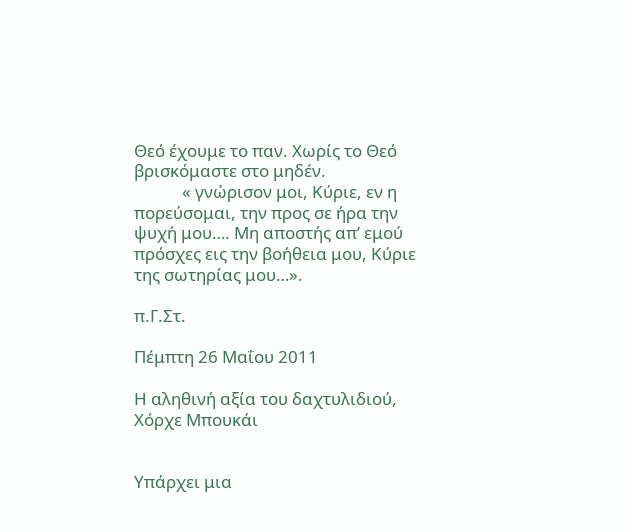Θεό έχουμε το παν. Χωρίς το Θεό βρισκόμαστε στο μηδέν.
            « γνώρισον μοι, Κύριε, εν η πορεύσομαι, την προς σε ήρα την ψυχή μου…. Μη αποστής απ’ εμού πρόσχες εις την βοήθεια μου, Κύριε της σωτηρίας μου…».

π.Γ.Στ.

Πέμπτη 26 Μαΐου 2011

Η αληθινή αξία του δαχτυλιδιού, Χόρχε Μπουκάι


Υπάρχει μια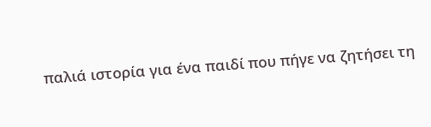παλιά ιστορία για ένα παιδί που πήγε να ζητήσει τη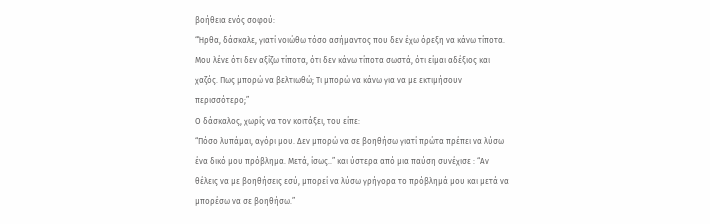βοήθεια ενός σοφού:
“Ήρθα, δάσκαλε, γιατί νοιώθω τόσο ασήμαντος που δεν έχω όρεξη να κάνω τίποτα. Μου λένε ότι δεν αξίζω τίποτα, ότι δεν κάνω τίποτα σωστά, ότι είμαι αδέξιος και χαζός. Πως μπορώ να βελτιωθώ; Τι μπορώ να κάνω για να με εκτιμήσουν περισσότερο;”
Ο δάσκαλος, χωρίς να τον κοιτάξει, του είπε:
“Πόσο λυπάμαι, αγόρι μου. Δεν μπορώ να σε βοηθήσω γιατί πρώτα πρέπει να λύσω ένα δικό μου πρόβλημα. Μετά, ίσως..” και ύστερα από μια παύση συνέχισε : “Αν θέλεις να με βοηθήσεις εσύ, μπορεί να λύσω γρήγορα το πρόβλημά μου και μετά να μπορέσω να σε βοηθήσω.”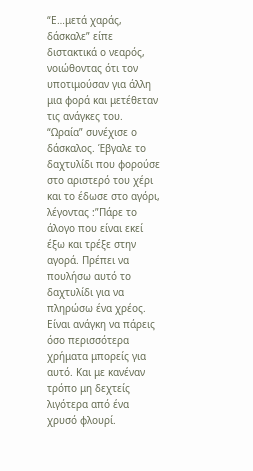“Ε…μετά χαράς, δάσκαλε” είπε διστακτικά ο νεαρός, νοιώθοντας ότι τον υποτιμούσαν για άλλη μια φορά και μετέθεταν τις ανάγκες του.
“Ωραία” συνέχισε ο δάσκαλος. Έβγαλε το δαχτυλίδι που φορούσε στο αριστερό του χέρι και το έδωσε στο αγόρι, λέγοντας :”Πάρε το άλογο που είναι εκεί έξω και τρέξε στην αγορά. Πρέπει να πουλήσω αυτό το δαχτυλίδι για να πληρώσω ένα χρέος. Είναι ανάγκη να πάρεις όσο περισσότερα χρήματα μπορείς για αυτό. Και με κανέναν τρόπο μη δεχτείς λιγότερα από ένα χρυσό φλουρί.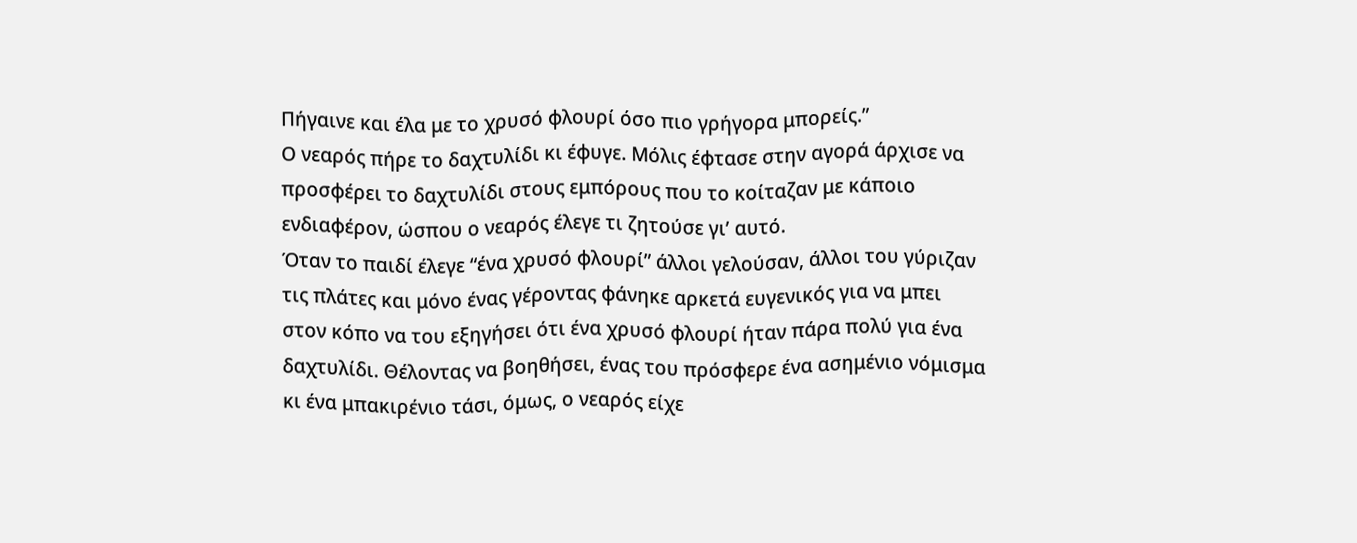Πήγαινε και έλα με το χρυσό φλουρί όσο πιο γρήγορα μπορείς.”
Ο νεαρός πήρε το δαχτυλίδι κι έφυγε. Μόλις έφτασε στην αγορά άρχισε να προσφέρει το δαχτυλίδι στους εμπόρους που το κοίταζαν με κάποιο ενδιαφέρον, ώσπου ο νεαρός έλεγε τι ζητούσε γι’ αυτό.
Όταν το παιδί έλεγε “ένα χρυσό φλουρί” άλλοι γελούσαν, άλλοι του γύριζαν τις πλάτες και μόνο ένας γέροντας φάνηκε αρκετά ευγενικός για να μπει στον κόπο να του εξηγήσει ότι ένα χρυσό φλουρί ήταν πάρα πολύ για ένα δαχτυλίδι. Θέλοντας να βοηθήσει, ένας του πρόσφερε ένα ασημένιο νόμισμα κι ένα μπακιρένιο τάσι, όμως, ο νεαρός είχε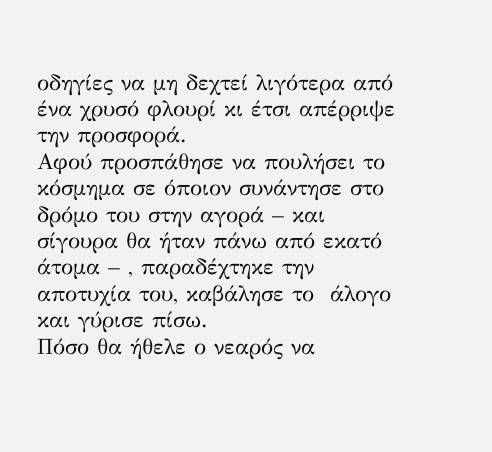οδηγίες να μη δεχτεί λιγότερα από ένα χρυσό φλουρί κι έτσι απέρριψε την προσφορά.
Αφού προσπάθησε να πουλήσει το κόσμημα σε όποιον συνάντησε στο δρόμο του στην αγορά – και σίγουρα θα ήταν πάνω από εκατό άτομα – , παραδέχτηκε την αποτυχία του, καβάλησε το  άλογο και γύρισε πίσω.
Πόσο θα ήθελε ο νεαρός να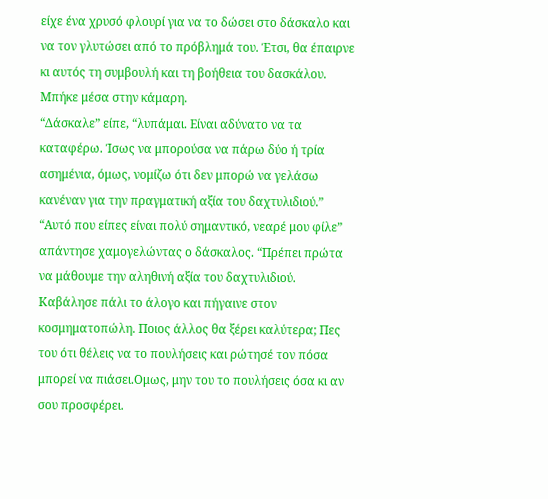είχε ένα χρυσό φλουρί για να το δώσει στο δάσκαλο και να τον γλυτώσει από το πρόβλημά του. Έτσι, θα έπαιρνε κι αυτός τη συμβουλή και τη βοήθεια του δασκάλου.
Μπήκε μέσα στην κάμαρη.
“Δάσκαλε” είπε, “λυπάμαι. Είναι αδύνατο να τα καταφέρω. Ίσως να μπορούσα να πάρω δύο ή τρία ασημένια, όμως, νομίζω ότι δεν μπορώ να γελάσω κανέναν για την πραγματική αξία του δαχτυλιδιού.”
“Αυτό που είπες είναι πολύ σημαντικό, νεαρέ μου φίλε” απάντησε χαμογελώντας ο δάσκαλος. “Πρέπει πρώτα να μάθουμε την αληθινή αξία του δαχτυλιδιού. Καβάλησε πάλι το άλογο και πήγαινε στον κοσμηματοπώλη. Ποιος άλλος θα ξέρει καλύτερα; Πες του ότι θέλεις να το πουλήσεις και ρώτησέ τον πόσα μπορεί να πιάσει.Ομως, μην του το πουλήσεις όσα κι αν σου προσφέρει.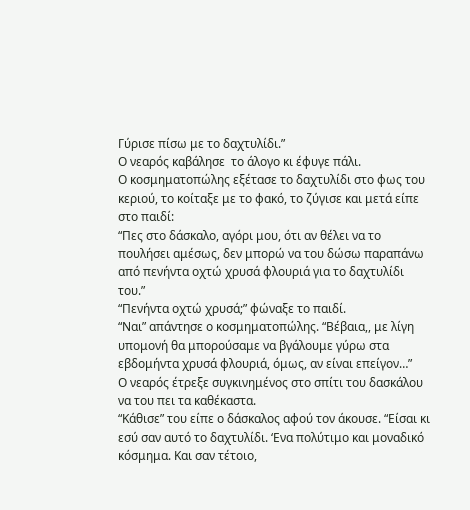Γύρισε πίσω με το δαχτυλίδι.”
Ο νεαρός καβάλησε  το άλογο κι έφυγε πάλι.
Ο κοσμηματοπώλης εξέτασε το δαχτυλίδι στο φως του κεριού, το κοίταξε με το φακό, το ζύγισε και μετά είπε στο παιδί:
“Πες στο δάσκαλο, αγόρι μου, ότι αν θέλει να το πουλήσει αμέσως, δεν μπορώ να του δώσω παραπάνω από πενήντα οχτώ χρυσά φλουριά για το δαχτυλίδι του.”
“Πενήντα οχτώ χρυσά;” φώναξε το παιδί.
“Ναι” απάντησε ο κοσμηματοπώλης. “Βέβαια,, με λίγη υπομονή θα μπορούσαμε να βγάλουμε γύρω στα εβδομήντα χρυσά φλουριά, όμως, αν είναι επείγον…”
Ο νεαρός έτρεξε συγκινημένος στο σπίτι του δασκάλου να του πει τα καθέκαστα.
“Κάθισε” του είπε ο δάσκαλος αφού τον άκουσε. “Είσαι κι εσύ σαν αυτό το δαχτυλίδι. ‘Ενα πολύτιμο και μοναδικό κόσμημα. Και σαν τέτοιο,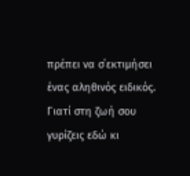πρέπει να σ΄εκτιμήσει ένας αληθινός ειδικός. Γιατί στη ζωή σου γυρίζεις εδώ κι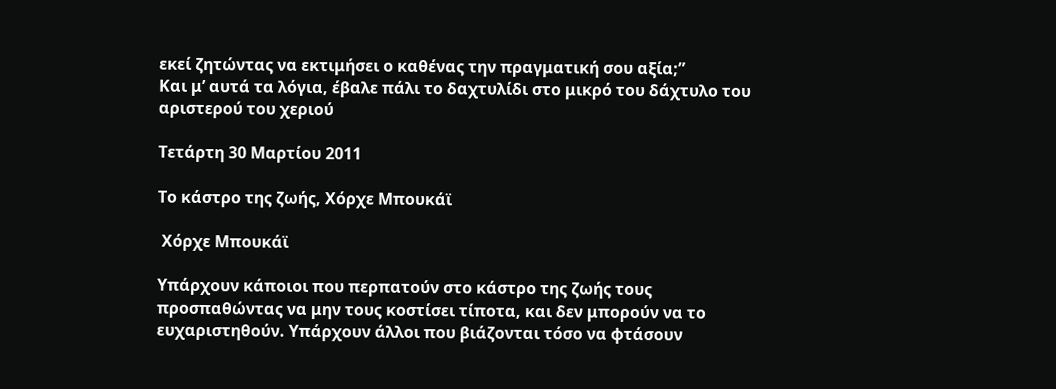εκεί ζητώντας να εκτιμήσει ο καθένας την πραγματική σου αξία;”
Και μ’ αυτά τα λόγια, έβαλε πάλι το δαχτυλίδι στο μικρό του δάχτυλο του αριστερού του χεριού

Τετάρτη 30 Μαρτίου 2011

Το κάστρο της ζωής, Χόρχε Μπουκάϊ

 Χόρχε Μπουκάϊ

Υπάρχουν κάποιοι που περπατούν στο κάστρο της ζωής τους προσπαθώντας να μην τους κοστίσει τίποτα, και δεν μπορούν να το ευχαριστηθούν. Υπάρχουν άλλοι που βιάζονται τόσο να φτάσουν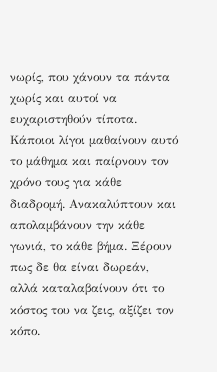νωρίς, που χάνουν τα πάντα χωρίς και αυτοί να ευχαριστηθούν τίποτα. Κάποιοι λίγοι μαθαίνουν αυτό το μάθημα και παίρνουν τον χρόνο τους για κάθε διαδρομή. Ανακαλύπτουν και απολαμβάνουν την κάθε γωνιά, το κάθε βήμα. Ξέρουν πως δε θα είναι δωρεάν, αλλά καταλαβαίνουν ότι το κόστος του να ζεις, αξίζει τον κόπο.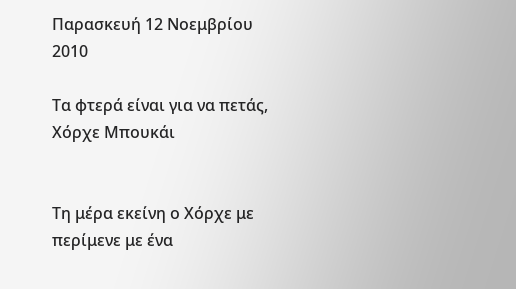Παρασκευή 12 Νοεμβρίου 2010

Τα φτερά είναι για να πετάς, Χόρχε Μπουκάι


Τη μέρα εκείνη ο Χόρχε με περίμενε με ένα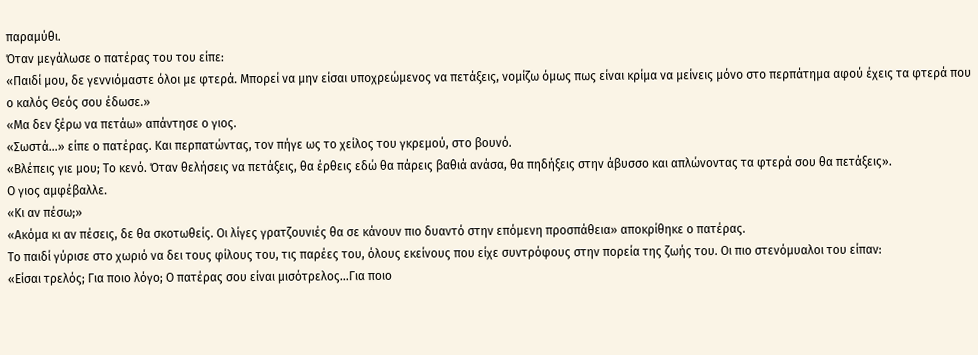παραμύθι.
Όταν μεγάλωσε ο πατέρας του του είπε:
«Παιδί μου, δε γεννιόμαστε όλοι με φτερά. Μπορεί να μην είσαι υποχρεώμενος να πετάξεις, νομίζω όμως πως είναι κρίμα να μείνεις μόνο στο περπάτημα αφού έχεις τα φτερά που ο καλός Θεός σου έδωσε.»
«Μα δεν ξέρω να πετάω» απάντησε ο γιος.
«Σωστά…» είπε ο πατέρας. Και περπατώντας, τον πήγε ως το χείλος του γκρεμού, στο βουνό.
«Βλέπεις γιε μου; Το κενό. Όταν θελήσεις να πετάξεις, θα έρθεις εδώ θα πάρεις βαθιά ανάσα, θα πηδήξεις στην άβυσσο και απλώνοντας τα φτερά σου θα πετάξεις».
Ο γιος αμφέβαλλε.
«Κι αν πέσω;»
«Ακόμα κι αν πέσεις, δε θα σκοτωθείς. Οι λίγες γρατζουνιές θα σε κάνουν πιο δυαντό στην επόμενη προσπάθεια» αποκρίθηκε ο πατέρας.
Το παιδί γύρισε στο χωριό να δει τους φίλους του, τις παρέες του, όλους εκείνους που είχε συντρόφους στην πορεία της ζωής του. Οι πιο στενόμυαλοι του είπαν:
«Είσαι τρελός; Για ποιο λόγο; Ο πατέρας σου είναι μισότρελος…Για ποιο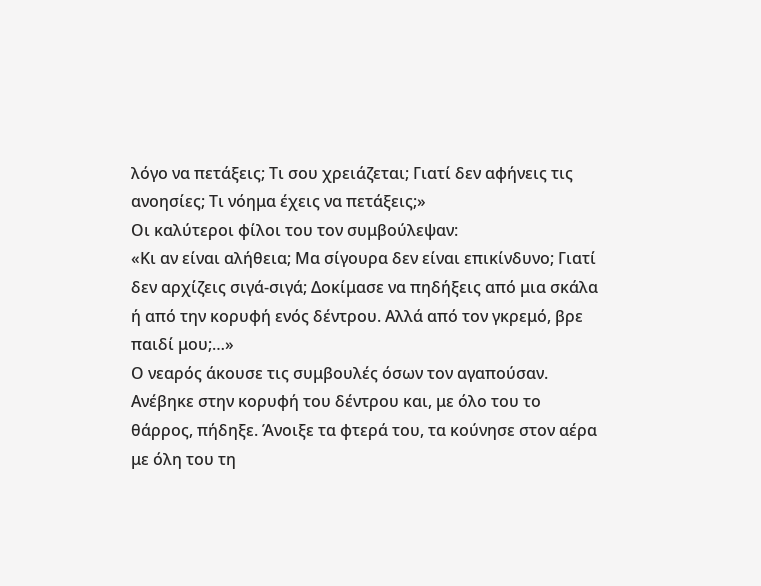λόγο να πετάξεις; Τι σου χρειάζεται; Γιατί δεν αφήνεις τις ανοησίες; Τι νόημα έχεις να πετάξεις;»
Οι καλύτεροι φίλοι του τον συμβούλεψαν:
«Κι αν είναι αλήθεια; Μα σίγουρα δεν είναι επικίνδυνο; Γιατί δεν αρχίζεις σιγά-σιγά; Δοκίμασε να πηδήξεις από μια σκάλα ή από την κορυφή ενός δέντρου. Αλλά από τον γκρεμό, βρε παιδί μου;…»
Ο νεαρός άκουσε τις συμβουλές όσων τον αγαπούσαν. Ανέβηκε στην κορυφή του δέντρου και, με όλο του το θάρρος, πήδηξε. Άνοιξε τα φτερά του, τα κούνησε στον αέρα με όλη του τη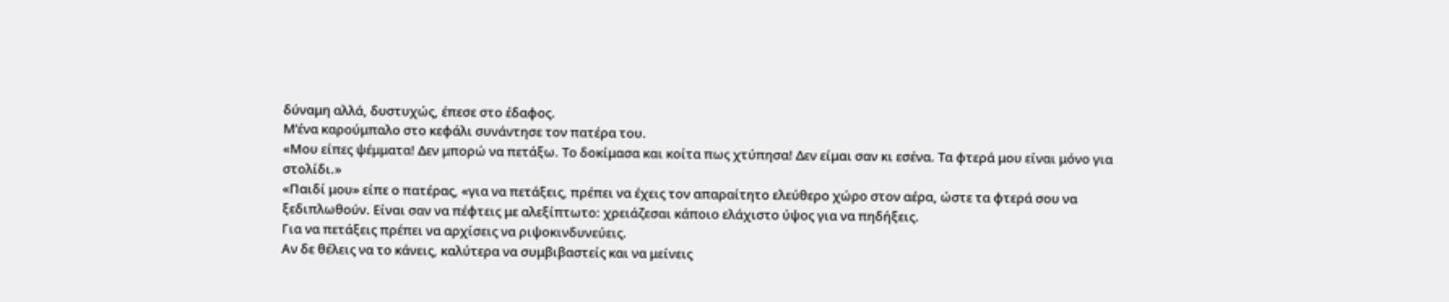δύναμη αλλά, δυστυχώς, έπεσε στο έδαφος.
Μ’ένα καρούμπαλο στο κεφάλι συνάντησε τον πατέρα του.
«Μου είπες ψέμματα! Δεν μπορώ να πετάξω. Το δοκίμασα και κοίτα πως χτύπησα! Δεν είμαι σαν κι εσένα. Τα φτερά μου είναι μόνο για στολίδι.»
«Παιδί μου» είπε ο πατέρας, «για να πετάξεις, πρέπει να έχεις τον απαραίτητο ελεύθερο χώρο στον αέρα, ώστε τα φτερά σου να ξεδιπλωθούν. Είναι σαν να πέφτεις με αλεξίπτωτο: χρειάζεσαι κάποιο ελάχιστο ύψος για να πηδήξεις.
Για να πετάξεις πρέπει να αρχίσεις να ριψοκινδυνεύεις.
Αν δε θέλεις να το κάνεις, καλύτερα να συμβιβαστείς και να μείνεις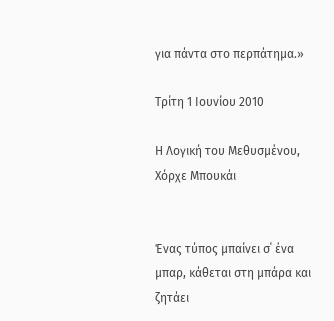για πάντα στο περπάτημα.»

Τρίτη 1 Ιουνίου 2010

Η Λογική του Μεθυσμένου, Χόρχε Μπουκάι


Ένας τύπος μπαίνει σ΄ ένα μπαρ, κάθεται στη μπάρα και ζητάει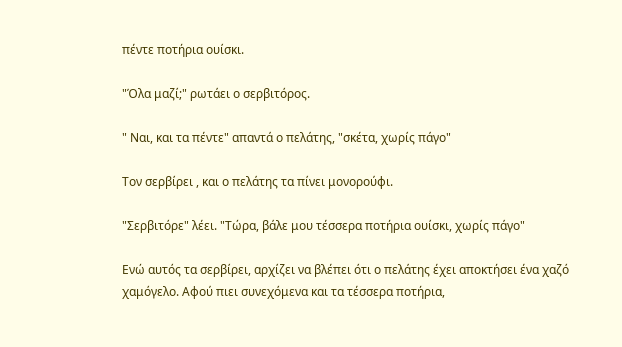πέντε ποτήρια ουίσκι.

"Όλα μαζί;" ρωτάει ο σερβιτόρος.

" Ναι, και τα πέντε" απαντά ο πελάτης, "σκέτα, χωρίς πάγο"

Τον σερβίρει , και ο πελάτης τα πίνει μονορούφι.

"Σερβιτόρε" λέει. "Τώρα, βάλε μου τέσσερα ποτήρια ουίσκι, χωρίς πάγο"

Ενώ αυτός τα σερβίρει, αρχίζει να βλέπει ότι ο πελάτης έχει αποκτήσει ένα χαζό χαμόγελο. Αφού πιει συνεχόμενα και τα τέσσερα ποτήρια,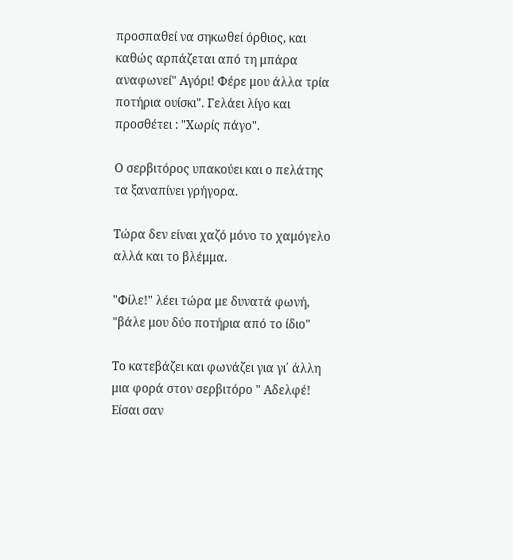προσπαθεί να σηκωθεί όρθιος, και καθώς αρπάζεται από τη μπάρα αναφωνεί" Αγόρι! Φέρε μου άλλα τρία ποτήρια ουίσκι". Γελάει λίγο και προσθέτει : "Χωρίς πάγο".

Ο σερβιτόρος υπακούει και ο πελάτης τα ξαναπίνει γρήγορα.

Τώρα δεν είναι χαζό μόνο το χαμόγελο αλλά και το βλέμμα.

"Φίλε!" λέει τώρα με δυνατά φωνή, "βάλε μου δύο ποτήρια από το ίδιο"

Το κατεβάζει και φωνάζει για γι΄ άλλη μια φορά στον σερβιτόρο " Aδελφέ! Είσαι σαν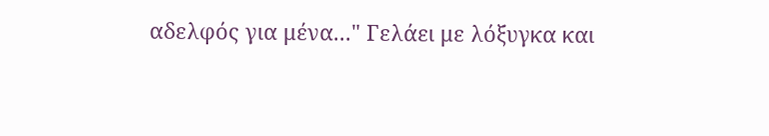αδελφός για μένα..." Γελάει με λόξυγκα και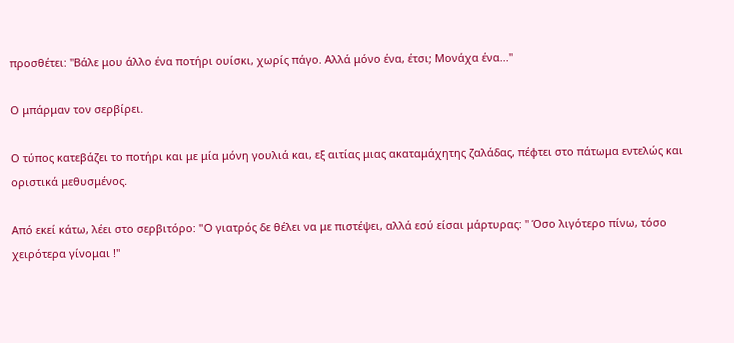προσθέτει: "Βάλε μου άλλο ένα ποτήρι ουίσκι, χωρίς πάγο. Αλλά μόνο ένα, έτσι; Μονάχα ένα..."

Ο μπάρμαν τον σερβίρει.

Ο τύπος κατεβάζει το ποτήρι και με μία μόνη γουλιά και, εξ αιτίας μιας ακαταμάχητης ζαλάδας, πέφτει στο πάτωμα εντελώς και οριστικά μεθυσμένος.

Από εκεί κάτω, λέει στο σερβιτόρο: "O γιατρός δε θέλει να με πιστέψει, αλλά εσύ είσαι μάρτυρας: " Όσο λιγότερο πίνω, τόσο χειρότερα γίνομαι !"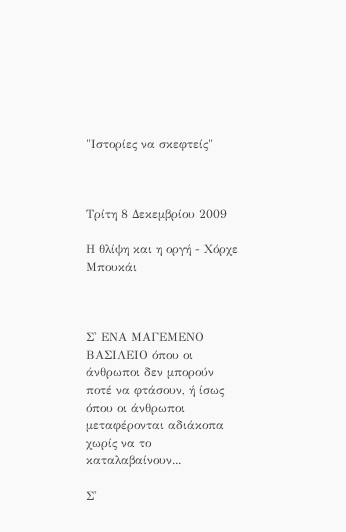"Ιστορίες να σκεφτείς"



Τρίτη 8 Δεκεμβρίου 2009

Η θλίψη και η οργή - Χόρχε Μπουκάι



Σ' ΕΝΑ ΜΑΓΕΜΕΝΟ ΒΑΣΙΛΕΙΟ όπου οι άνθρωποι δεν μπορούν ποτέ να φτάσουν, ή ίσως όπου οι άνθρωποι μεταφέρονται αδιάκοπα χωρίς να το καταλαβαίνουν...

Σ'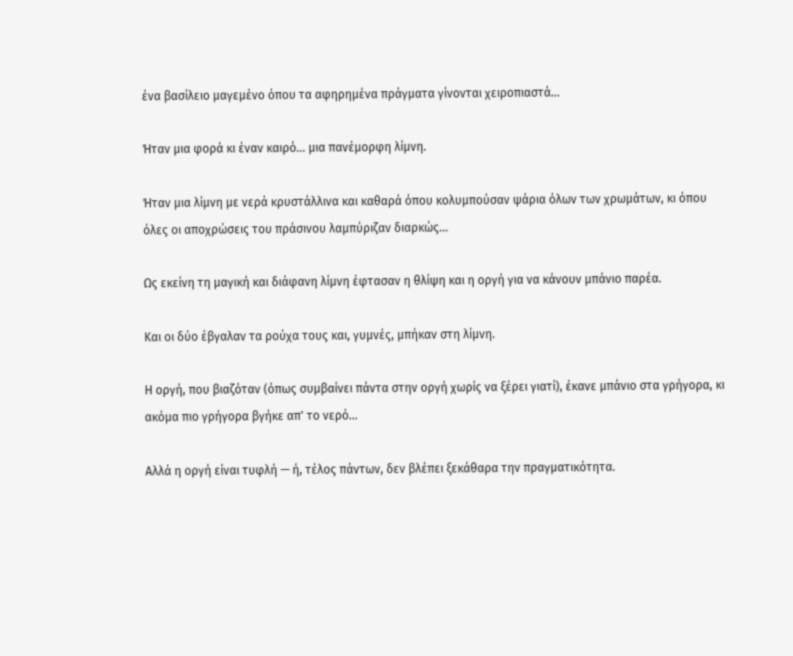ένα βασίλειο μαγεμένο όπου τα αφηρημένα πράγματα γίνονται χειροπιαστά...

Ήταν μια φορά κι έναν καιρό... μια πανέμορφη λίμνη.

Ήταν μια λίμνη με νερά κρυστάλλινα και καθαρά όπου κολυμπούσαν ψάρια όλων των χρωμάτων, κι όπου όλες οι αποχρώσεις του πράσινου λαμπύριζαν διαρκώς...

Ως εκείνη τη μαγική και διάφανη λίμνη έφτασαν η θλίψη και η οργή για να κάνουν μπάνιο παρέα.

Και οι δύο έβγαλαν τα ρούχα τους και, γυμνές, μπήκαν στη λίμνη.

Η οργή, που βιαζόταν (όπως συμβαίνει πάντα στην οργή χωρίς να ξέρει γιατί), έκανε μπάνιο στα γρήγορα, κι ακόμα πιο γρήγορα βγήκε απ' το νερό...

Αλλά η οργή είναι τυφλή — ή, τέλος πάντων, δεν βλέπει ξεκάθαρα την πραγματικότητα.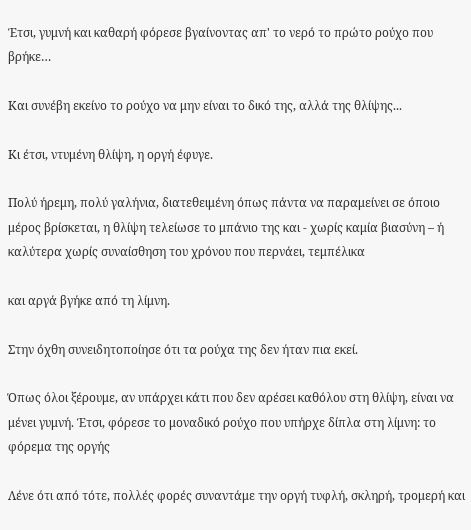Έτσι, γυμνή και καθαρή φόρεσε βγαίνοντας απ' το νερό το πρώτο ρούχο που βρήκε…

Και συνέβη εκείνο το ρούχο να μην είναι το δικό της, αλλά της θλίψης...

Κι έτσι, ντυμένη θλίψη, η οργή έφυγε.

Πολύ ήρεμη, πολύ γαλήνια, διατεθειμένη όπως πάντα να παραμείνει σε όποιο μέρος βρίσκεται, η θλίψη τελείωσε το μπάνιο της και - χωρίς καμία βιασύνη – ή καλύτερα χωρίς συναίσθηση του χρόνου που περνάει, τεμπέλικα

και αργά βγήκε από τη λίμνη.

Στην όχθη συνειδητοποίησε ότι τα ρούχα της δεν ήταν πια εκεί.

Όπως όλοι ξέρουμε, αν υπάρχει κάτι που δεν αρέσει καθόλου στη θλίψη, είναι να μένει γυμνή. Έτσι, φόρεσε το μοναδικό ρούχο που υπήρχε δίπλα στη λίμνη: το φόρεμα της οργής

Λένε ότι από τότε, πολλές φορές συναντάμε την οργή τυφλή, σκληρή, τρομερή και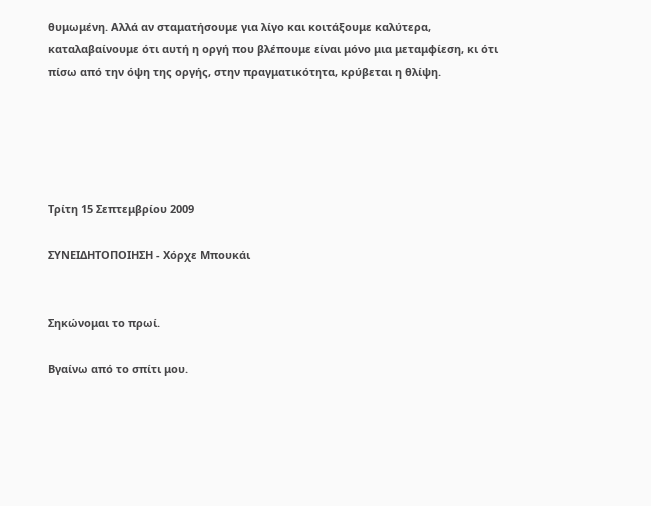θυμωμένη. Αλλά αν σταματήσουμε για λίγο και κοιτάξουμε καλύτερα, καταλαβαίνουμε ότι αυτή η οργή που βλέπουμε είναι μόνο μια μεταμφίεση, κι ότι πίσω από την όψη της οργής, στην πραγματικότητα, κρύβεται η θλίψη.





Τρίτη 15 Σεπτεμβρίου 2009

ΣΥΝΕΙΔΗΤΟΠΟΙΗΣΗ - Χόρχε Μπουκάι


Σηκώνομαι το πρωί.

Βγαίνω από το σπίτι μου.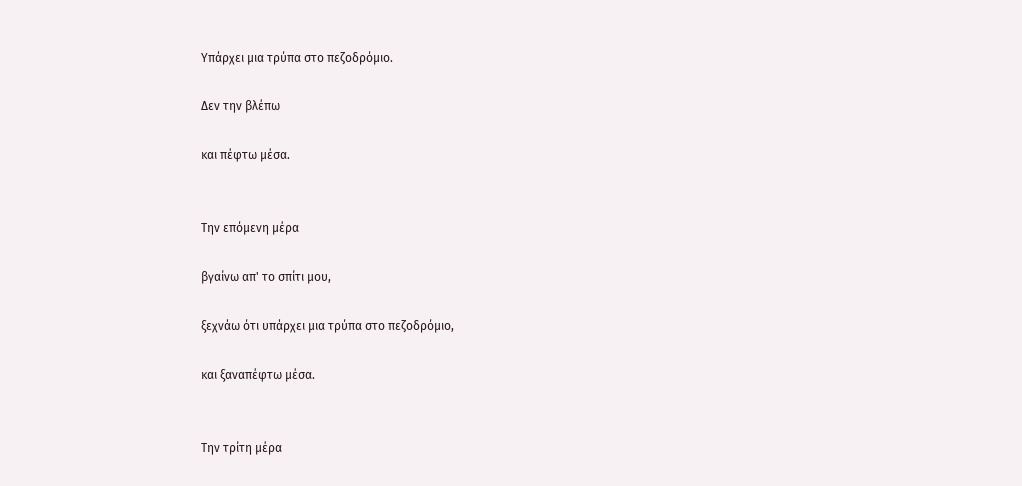Υπάρχει μια τρύπα στο πεζοδρόμιο.

Δεν την βλέπω

και πέφτω μέσα.


Την επόμενη μέρα

βγαίνω απ' το σπίτι μου,

ξεχνάω ότι υπάρχει μια τρύπα στο πεζοδρόμιο,

και ξαναπέφτω μέσα.


Την τρίτη μέρα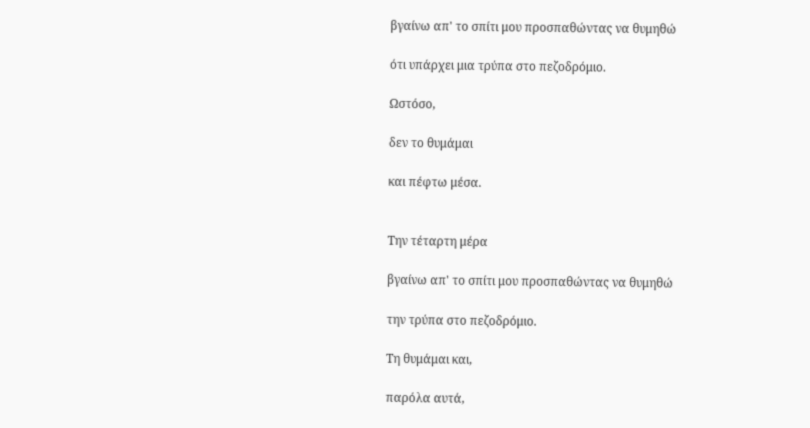βγαίνω απ' το σπίτι μου προσπαθώντας να θυμηθώ

ότι υπάρχει μια τρύπα στο πεζοδρόμιο.

Ωστόσο,

δεν το θυμάμαι

και πέφτω μέσα.


Την τέταρτη μέρα

βγαίνω απ' το σπίτι μου προσπαθώντας να θυμηθώ

την τρύπα στο πεζοδρόμιο.

Τη θυμάμαι και,

παρόλα αυτά,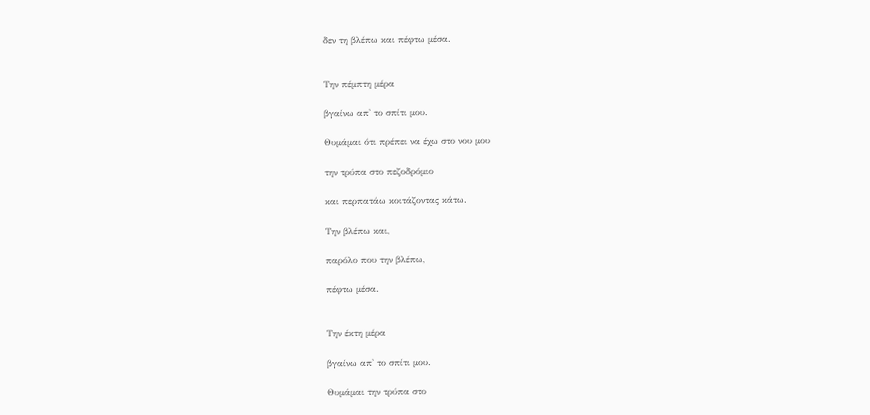δεν τη βλέπω και πέφτω μέσα.


Την πέμπτη μέρα

βγαίνω απ' το σπίτι μου.

Θυμάμαι ότι πρέπει να έχω στο νου μου

την τρύπα στο πεζοδρόμιο

και περπατάω κοιτάζοντας κάτω.

Την βλέπω και,

παρόλο που την βλέπω,

πέφτω μέσα.


Την έκτη μέρα

βγαίνω απ' το σπίτι μου.

Θυμάμαι την τρύπα στο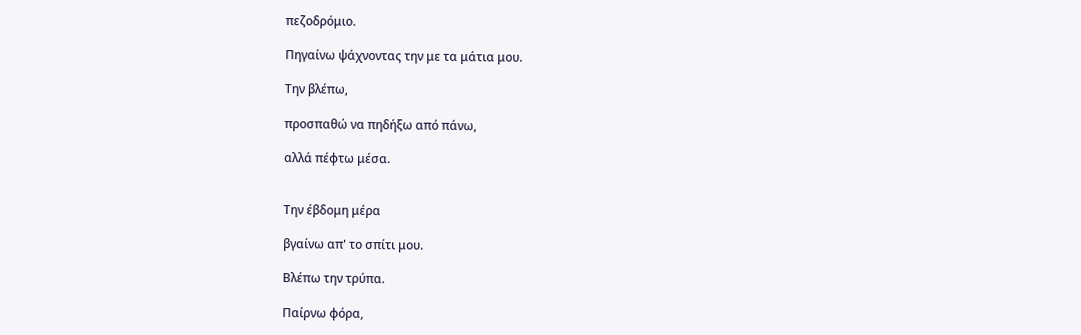πεζοδρόμιο.

Πηγαίνω ψάχνοντας την με τα μάτια μου.

Την βλέπω,

προσπαθώ να πηδήξω από πάνω,

αλλά πέφτω μέσα.


Την έβδομη μέρα

βγαίνω απ' το σπίτι μου.

Βλέπω την τρύπα.

Παίρνω φόρα,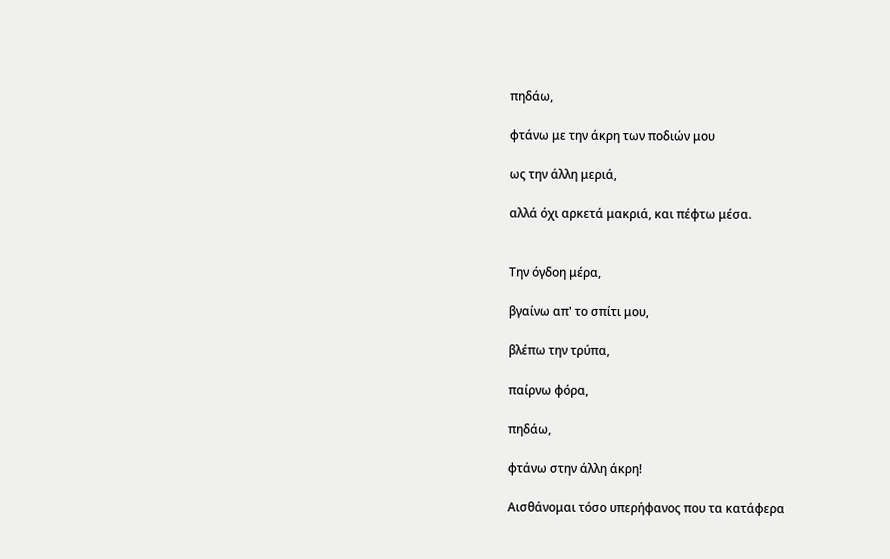πηδάω,

φτάνω με την άκρη των ποδιών μου

ως την άλλη μεριά,

αλλά όχι αρκετά μακριά, και πέφτω μέσα.


Την όγδοη μέρα,

βγαίνω απ' το σπίτι μου,

βλέπω την τρύπα,

παίρνω φόρα,

πηδάω,

φτάνω στην άλλη άκρη!

Αισθάνομαι τόσο υπερήφανος που τα κατάφερα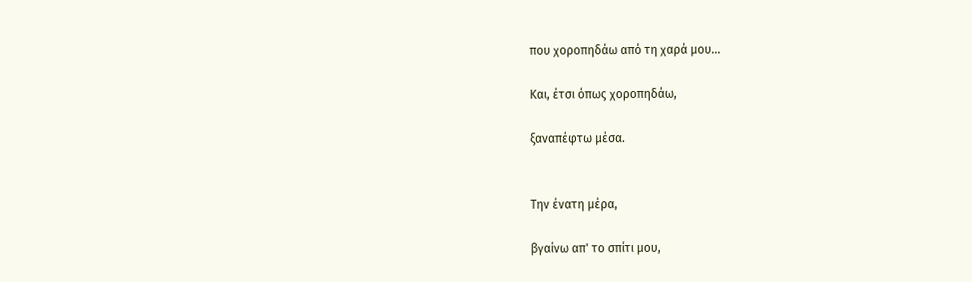που χοροπηδάω από τη χαρά μου...

Και, έτσι όπως χοροπηδάω,

ξαναπέφτω μέσα.


Την ένατη μέρα,

βγαίνω απ' το σπίτι μου,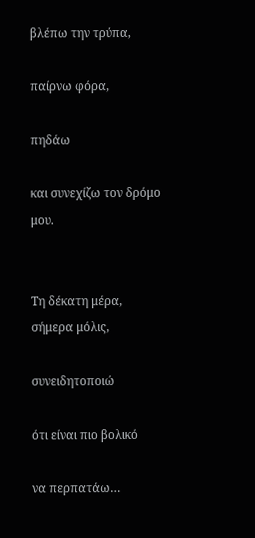βλέπω την τρύπα,

παίρνω φόρα,

πηδάω

και συνεχίζω τον δρόμο μου.


Τη δέκατη μέρα, σήμερα μόλις,

συνειδητοποιώ

ότι είναι πιο βολικό

να περπατάω…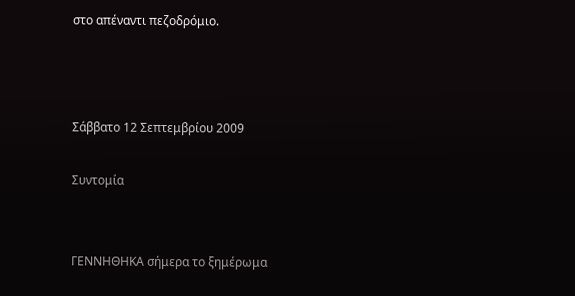στο απέναντι πεζοδρόμιο.



Σάββατο 12 Σεπτεμβρίου 2009

Συντομία


ΓΕΝΝΗΘΗΚΑ σήμερα το ξημέρωμα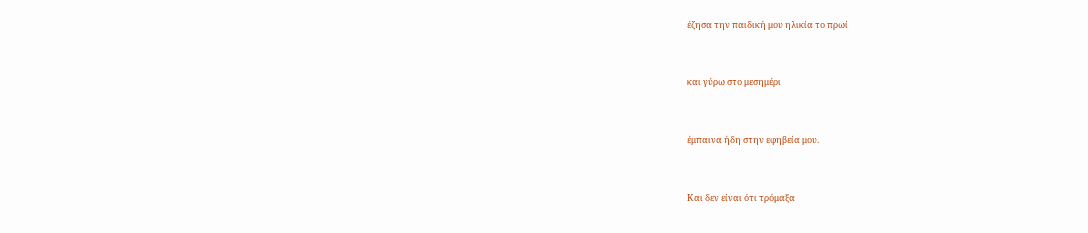έζησα την παιδική μου ηλικία το πρωί


και γύρω στο μεσημέρι


έμπαινα ήδη στην εφηβεία μου.


Και δεν είναι ότι τρόμαξα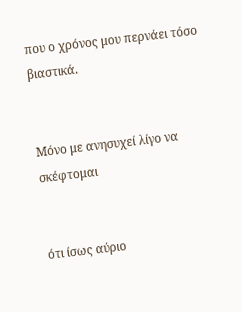που ο χρόνος μου περνάει τόσο βιαστικά.


Μόνο με ανησυχεί λίγο να σκέφτομαι


ότι ίσως αύριο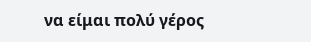να είμαι πολύ γέρος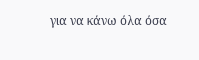για να κάνω όλα όσα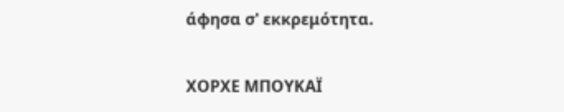άφησα σ' εκκρεμότητα.


ΧΟΡΧΕ ΜΠΟΥΚΑΪ